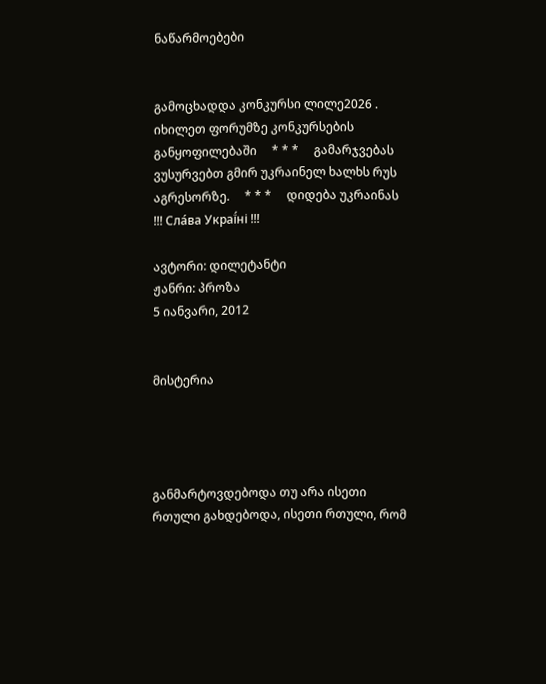ნაწარმოებები


გამოცხადდა კონკურსი ლილე2026 . იხილეთ ფორუმზე კონკურსების განყოფილებაში     * * *     გამარჯვებას ვუსურვებთ გმირ უკრაინელ ხალხს რუს აგრესორზე.     * * *     დიდება უკრაინას !!! Сла́ва Украї́ні !!!

ავტორი: დილეტანტი
ჟანრი: პროზა
5 იანვარი, 2012


მისტერია




განმარტოვდებოდა თუ არა ისეთი რთული გახდებოდა, ისეთი რთული, რომ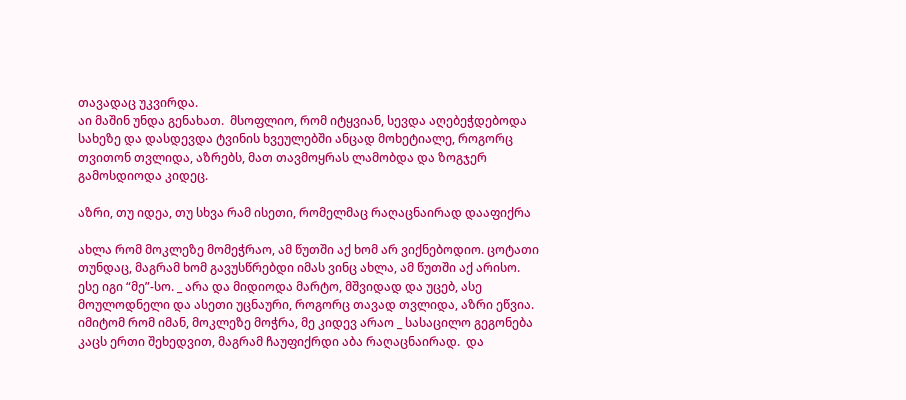თავადაც უკვირდა.
აი მაშინ უნდა გენახათ.  მსოფლიო, რომ იტყვიან, სევდა აღებეჭდებოდა სახეზე და დასდევდა ტვინის ხვეულებში ანცად მოხეტიალე, როგორც თვითონ თვლიდა, აზრებს, მათ თავმოყრას ლამობდა და ზოგჯერ გამოსდიოდა კიდეც.

აზრი, თუ იდეა, თუ სხვა რამ ისეთი, რომელმაც რაღაცნაირად დააფიქრა

ახლა რომ მოკლეზე მომეჭრაო, ამ წუთში აქ ხომ არ ვიქნებოდიო. ცოტათი თუნდაც, მაგრამ ხომ გავუსწრებდი იმას ვინც ახლა, ამ წუთში აქ არისო. ესე იგი “მე”-სო. _ არა და მიდიოდა მარტო, მშვიდად და უცებ, ასე მოულოდნელი და ასეთი უცნაური, როგორც თავად თვლიდა, აზრი ეწვია.
იმიტომ რომ იმან, მოკლეზე მოჭრა, მე კიდევ არაო _ სასაცილო გეგონება კაცს ერთი შეხედვით, მაგრამ ჩაუფიქრდი აბა რაღაცნაირად.  და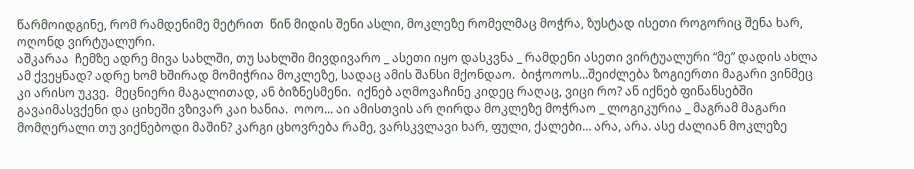წარმოიდგინე, რომ რამდენიმე მეტრით  წინ მიდის შენი ასლი, მოკლეზე რომელმაც მოჭრა, ზუსტად ისეთი როგორიც შენა ხარ, ოღონდ ვირტუალური.
აშკარაა  ჩემზე ადრე მივა სახლში, თუ სახლში მივდივარო _ ასეთი იყო დასკვნა _ რამდენი ასეთი ვირტუალური “მე” დადის ახლა ამ ქვეყნად? ადრე ხომ ხშირად მომიჭრია მოკლეზე, სადაც ამის შანსი მქონდაო.  ბიჭოოოს…შეიძლება ზოგიერთი მაგარი ვინმეც კი არისო უკვე.  მეცნიერი მაგალითად, ან ბიზნესმენი.  იქნებ აღმოვაჩინე კიდეც რაღაც, ვიცი რო? ან იქნებ ფინანსებში გავაიმასვქენი და ციხეში ვზივარ კაი ხანია.  ოოო... აი ამისთვის არ ღირდა მოკლეზე მოჭრაო _ ლოგიკურია _ მაგრამ მაგარი მომღერალი თუ ვიქნებოდი მაშინ? კარგი ცხოვრება რამე, ვარსკვლავი ხარ, ფული, ქალები… არა, არა. ასე ძალიან მოკლეზე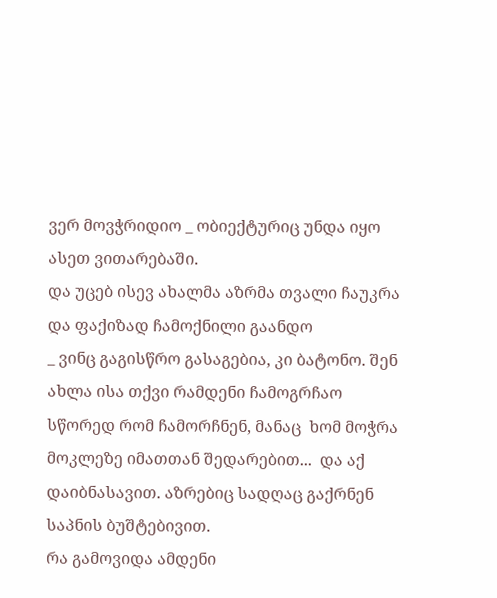ვერ მოვჭრიდიო _ ობიექტურიც უნდა იყო ასეთ ვითარებაში.
და უცებ ისევ ახალმა აზრმა თვალი ჩაუკრა  და ფაქიზად ჩამოქნილი გაანდო
_ ვინც გაგისწრო გასაგებია, კი ბატონო. შენ ახლა ისა თქვი რამდენი ჩამოგრჩაო
სწორედ რომ ჩამორჩნენ, მანაც  ხომ მოჭრა  მოკლეზე იმათთან შედარებით...  და აქ დაიბნასავით. აზრებიც სადღაც გაქრნენ საპნის ბუშტებივით.
რა გამოვიდა ამდენი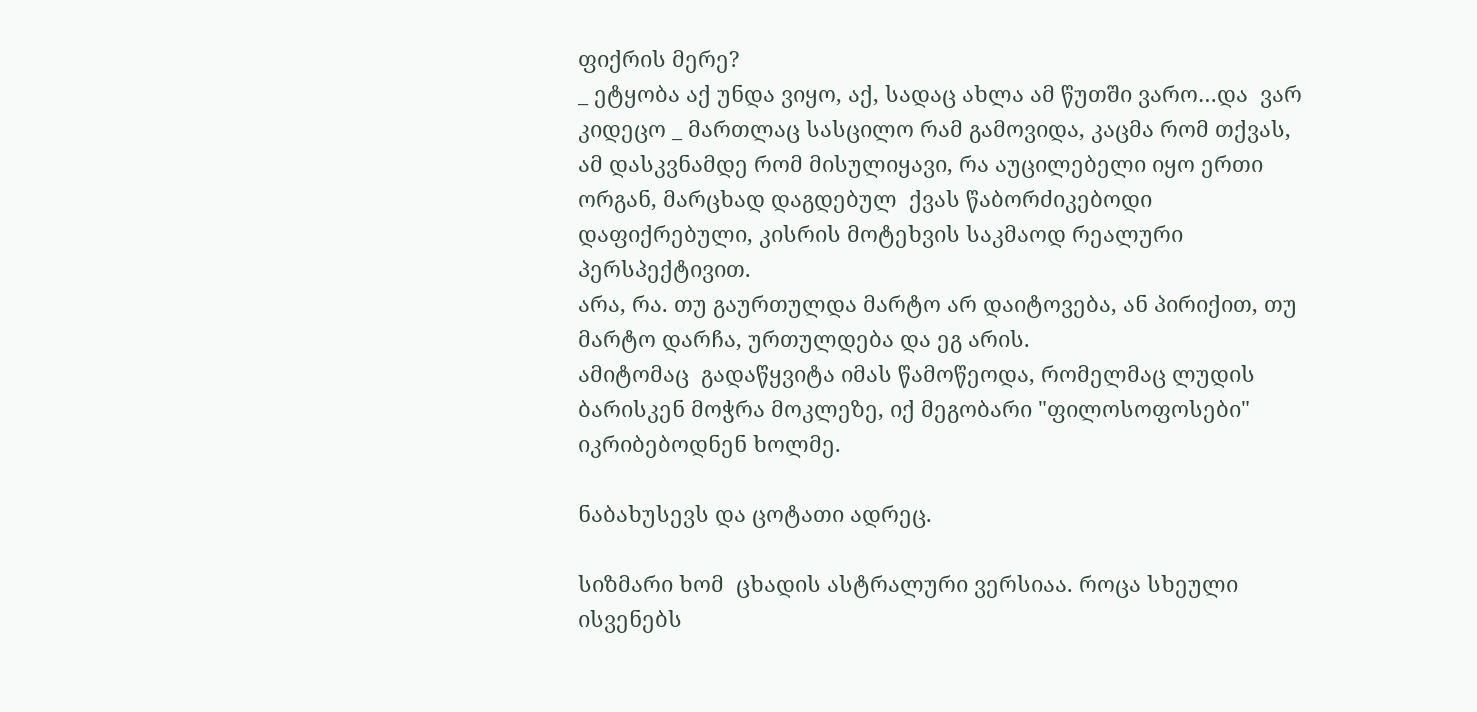ფიქრის მერე?
_ ეტყობა აქ უნდა ვიყო, აქ, სადაც ახლა ამ წუთში ვარო…და  ვარ კიდეცო _ მართლაც სასცილო რამ გამოვიდა, კაცმა რომ თქვას, ამ დასკვნამდე რომ მისულიყავი, რა აუცილებელი იყო ერთი ორგან, მარცხად დაგდებულ  ქვას წაბორძიკებოდი დაფიქრებული, კისრის მოტეხვის საკმაოდ რეალური პერსპექტივით.
არა, რა. თუ გაურთულდა მარტო არ დაიტოვება, ან პირიქით, თუ მარტო დარჩა, ურთულდება და ეგ არის.
ამიტომაც  გადაწყვიტა იმას წამოწეოდა, რომელმაც ლუდის ბარისკენ მოჭრა მოკლეზე, იქ მეგობარი "ფილოსოფოსები"  იკრიბებოდნენ ხოლმე.

ნაბახუსევს და ცოტათი ადრეც.

სიზმარი ხომ  ცხადის ასტრალური ვერსიაა. როცა სხეული ისვენებს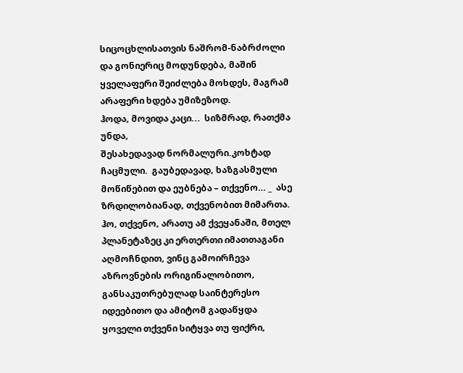სიცოცხლისათვის ნაშრომ-ნაბრძოლი და გონიერიც მოდუნდება, მაშინ ყველაფერი შეიძლება მოხდეს, მაგრამ არაფერი ხდება უმიზეზოდ.
ჰოდა, მოვიდა კაცი...  სიზმრად, რათქმა უნდა,
შესახედავად ნორმალური.კოხტად ჩაცმული.  გაუბედავად, ხაზგასმული მოწიწებით და ეუბნება – თქვენო… _  ასე ზრდილობიანად, თქვენობით მიმართა.
ჰო, თქვენო, არათუ ამ ქვეყანაში, მთელ პლანეტაზეც კი ერთერთი იმათთაგანი აღმოჩნდით, ვინც გამოირჩევა აზროვნების ორიგინალობითო, განსაკუთრებულად საინტერესო იდეებითო და ამიტომ გადაწყდა ყოველი თქვენი სიტყვა თუ ფიქრი,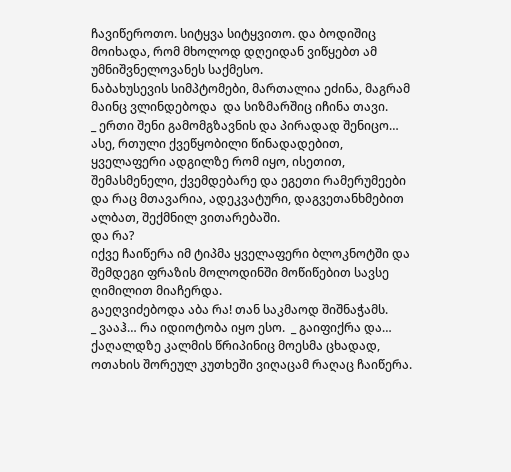ჩავიწეროთო. სიტყვა სიტყვითო. და ბოდიშიც მოიხადა, რომ მხოლოდ დღეიდან ვიწყებთ ამ უმნიშვნელოვანეს საქმესო.
ნაბახუსევის სიმპტომები, მართალია ეძინა, მაგრამ მაინც ვლინდებოდა  და სიზმარშიც იჩინა თავი.
_ ერთი შენი გამომგზავნის და პირადად შენიცო…
ასე, რთული ქვეწყობილი წინადადებით, ყველაფერი ადგილზე რომ იყო, ისეთით, შემასმენელი, ქვემდებარე და ეგეთი რამერუმეები და რაც მთავარია, ადეკვატური, დაგვეთანხმებით ალბათ, შექმნილ ვითარებაში.
და რა?
იქვე ჩაიწერა იმ ტიპმა ყველაფერი ბლოკნოტში და შემდეგი ფრაზის მოლოდინში მოწიწებით სავსე ღიმილით მიაჩერდა.
გაეღვიძებოდა აბა რა! თან საკმაოდ შიშნაჭამს.
_ ვააჰ… რა იდიოტობა იყო ესო.  _ გაიფიქრა და… ქაღალდზე კალმის წრიპინიც მოესმა ცხადად, ოთახის შორეულ კუთხეში ვიღაცამ რაღაც ჩაიწერა.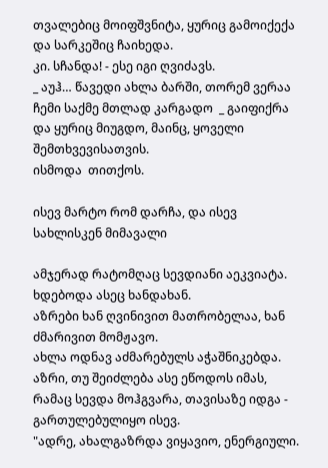თვალებიც მოიფშვნიტა, ყურიც გამოიქექა და სარკეშიც ჩაიხედა.
კი. სჩანდა! - ესე იგი ღვიძავს.
_ აუჰ… წავედი ახლა ბარში, თორემ ვერაა ჩემი საქმე მთლად კარგადო  _ გაიფიქრა და ყურიც მიუგდო, მაინც, ყოველი შემთხვევისათვის.
ისმოდა  თითქოს.

ისევ მარტო რომ დარჩა, და ისევ სახლისკენ მიმავალი

ამჯერად რატომღაც სევდიანი აეკვიატა. ხდებოდა ასეც ხანდახან.
აზრები ხან ღვინივით მათრობელაა, ხან ძმარივით მომჟავო.
ახლა ოდნავ აძმარებულს აჭაშნიკებდა.
აზრი, თუ შეიძლება ასე ეწოდოს იმას, რამაც სევდა მოჰგვარა, თავისაზე იდგა - გართულებულიყო ისევ.
"ადრე, ახალგაზრდა ვიყავიო, ენერგიული.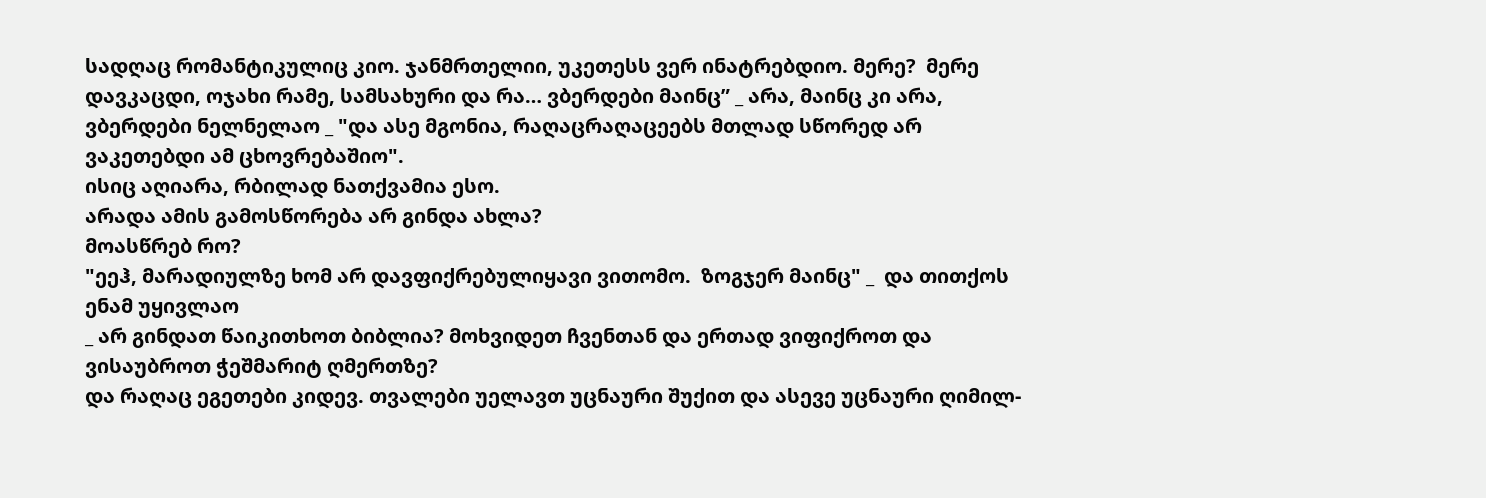სადღაც რომანტიკულიც კიო. ჯანმრთელიი, უკეთესს ვერ ინატრებდიო. მერე?  მერე დავკაცდი, ოჯახი რამე, სამსახური და რა… ვბერდები მაინც” _ არა, მაინც კი არა, ვბერდები ნელნელაო _ "და ასე მგონია, რაღაცრაღაცეებს მთლად სწორედ არ ვაკეთებდი ამ ცხოვრებაშიო".
ისიც აღიარა, რბილად ნათქვამია ესო.
არადა ამის გამოსწორება არ გინდა ახლა?
მოასწრებ რო?
"ეეჰ, მარადიულზე ხომ არ დავფიქრებულიყავი ვითომო.  ზოგჯერ მაინც" _  და თითქოს ენამ უყივლაო
_ არ გინდათ წაიკითხოთ ბიბლია? მოხვიდეთ ჩვენთან და ერთად ვიფიქროთ და ვისაუბროთ ჭეშმარიტ ღმერთზე?
და რაღაც ეგეთები კიდევ. თვალები უელავთ უცნაური შუქით და ასევე უცნაური ღიმილ-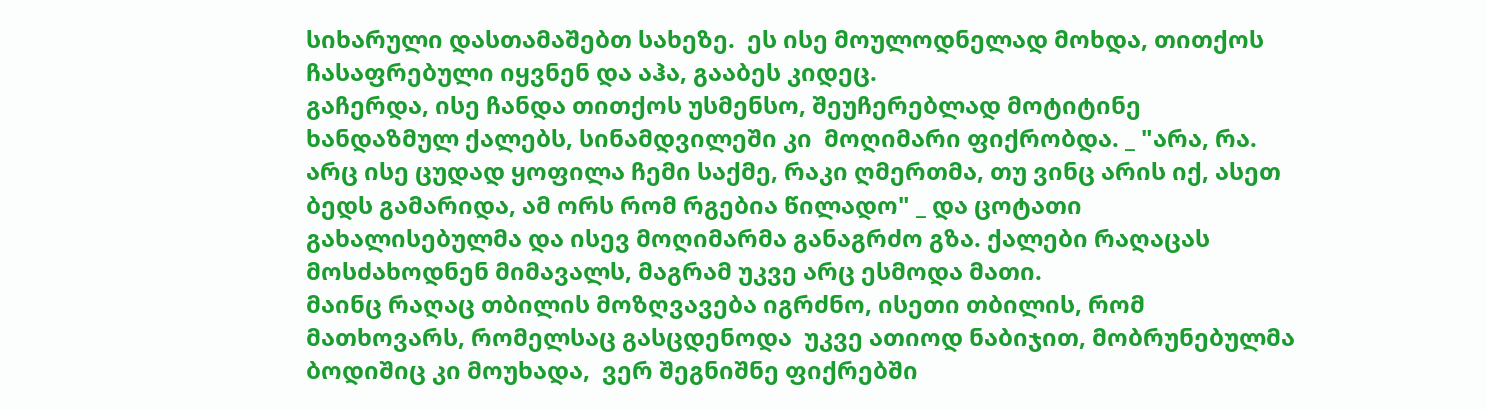სიხარული დასთამაშებთ სახეზე.  ეს ისე მოულოდნელად მოხდა, თითქოს ჩასაფრებული იყვნენ და აჰა, გააბეს კიდეც.
გაჩერდა, ისე ჩანდა თითქოს უსმენსო, შეუჩერებლად მოტიტინე ხანდაზმულ ქალებს, სინამდვილეში კი  მოღიმარი ფიქრობდა. _ "არა, რა. არც ისე ცუდად ყოფილა ჩემი საქმე, რაკი ღმერთმა, თუ ვინც არის იქ, ასეთ ბედს გამარიდა, ამ ორს რომ რგებია წილადო" _ და ცოტათი გახალისებულმა და ისევ მოღიმარმა განაგრძო გზა. ქალები რაღაცას მოსძახოდნენ მიმავალს, მაგრამ უკვე არც ესმოდა მათი.
მაინც რაღაც თბილის მოზღვავება იგრძნო, ისეთი თბილის, რომ მათხოვარს, რომელსაც გასცდენოდა  უკვე ათიოდ ნაბიჯით, მობრუნებულმა ბოდიშიც კი მოუხადა,  ვერ შეგნიშნე ფიქრებში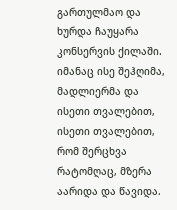გართულმაო და ხურდა ჩაუყარა კონსერვის ქილაში.
იმანაც ისე შეჰღიმა, მადლიერმა და ისეთი თვალებით, ისეთი თვალებით, რომ შერცხვა რატომღაც, მზერა აარიდა და წავიდა.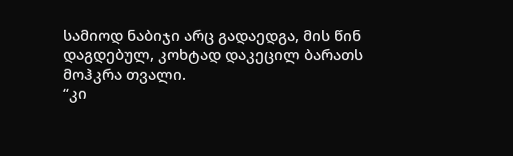სამიოდ ნაბიჯი არც გადაედგა, მის წინ დაგდებულ, კოხტად დაკეცილ ბარათს მოჰკრა თვალი.
“კი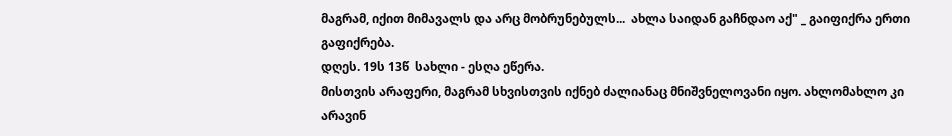მაგრამ, იქით მიმავალს და არც მობრუნებულს...  ახლა საიდან გაჩნდაო აქ" _ გაიფიქრა ერთი გაფიქრება.
დღეს. 19ს 13წ  სახლი - ესღა ეწერა.
მისთვის არაფერი, მაგრამ სხვისთვის იქნებ ძალიანაც მნიშვნელოვანი იყო. ახლომახლო კი არავინ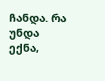ჩანდა. რა უნდა ექნა,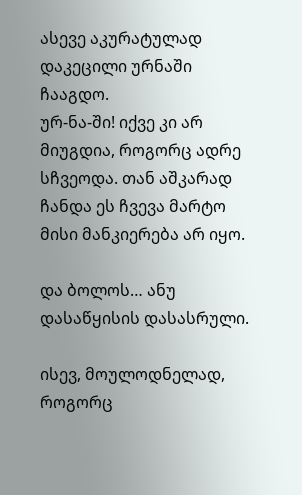ასევე აკურატულად დაკეცილი ურნაში ჩააგდო.
ურ-ნა-ში! იქვე კი არ მიუგდია, როგორც ადრე სჩვეოდა. თან აშკარად ჩანდა ეს ჩვევა მარტო მისი მანკიერება არ იყო.

და ბოლოს… ანუ დასაწყისის დასასრული.

ისევ, მოულოდნელად, როგორც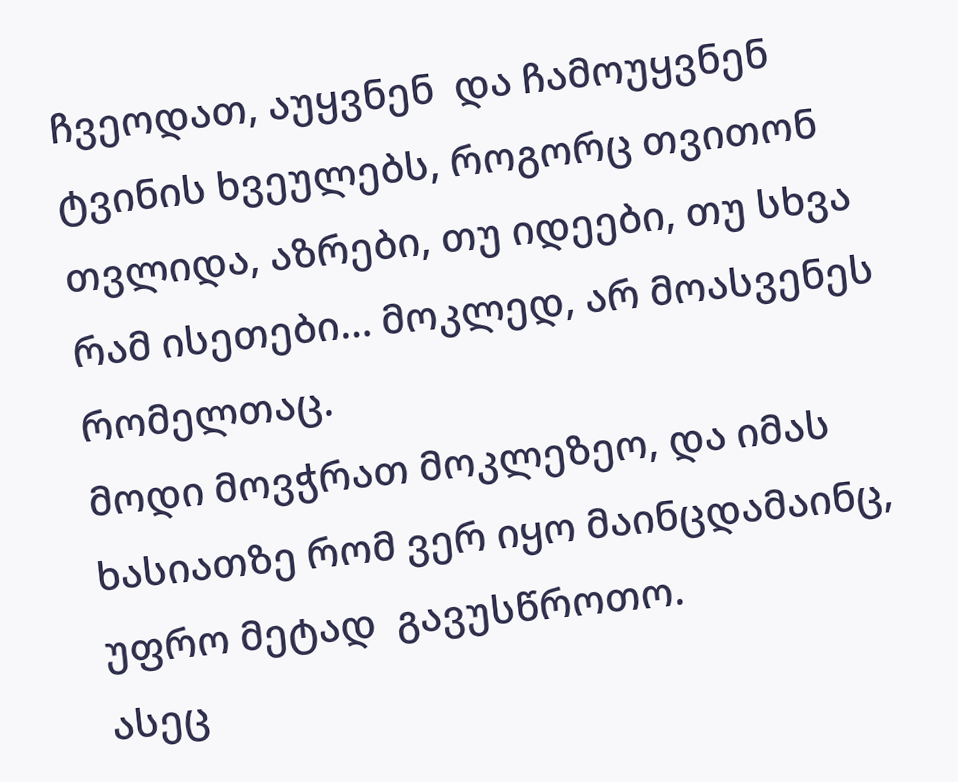ჩვეოდათ, აუყვნენ  და ჩამოუყვნენ ტვინის ხვეულებს, როგორც თვითონ თვლიდა, აზრები, თუ იდეები, თუ სხვა რამ ისეთები… მოკლედ, არ მოასვენეს რომელთაც.
მოდი მოვჭრათ მოკლეზეო, და იმას ხასიათზე რომ ვერ იყო მაინცდამაინც, უფრო მეტად  გავუსწროთო.
ასეც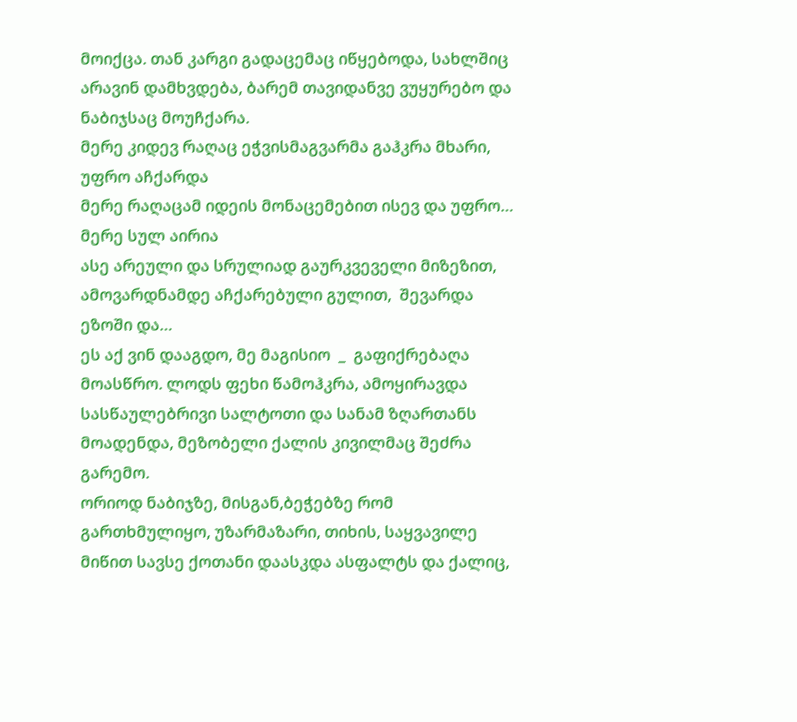მოიქცა. თან კარგი გადაცემაც იწყებოდა, სახლშიც არავინ დამხვდება, ბარემ თავიდანვე ვუყურებო და ნაბიჯსაც მოუჩქარა.
მერე კიდევ რაღაც ეჭვისმაგვარმა გაჰკრა მხარი, უფრო აჩქარდა
მერე რაღაცამ იდეის მონაცემებით ისევ და უფრო…
მერე სულ აირია
ასე არეული და სრულიად გაურკვეველი მიზეზით, ამოვარდნამდე აჩქარებული გულით,  შევარდა ეზოში და…
ეს აქ ვინ დააგდო, მე მაგისიო  _  გაფიქრებაღა მოასწრო. ლოდს ფეხი წამოჰკრა, ამოყირავდა სასწაულებრივი სალტოთი და სანამ ზღართანს მოადენდა, მეზობელი ქალის კივილმაც შეძრა გარემო.
ორიოდ ნაბიჯზე, მისგან,ბეჭებზე რომ გართხმულიყო, უზარმაზარი, თიხის, საყვავილე მიწით სავსე ქოთანი დაასკდა ასფალტს და ქალიც,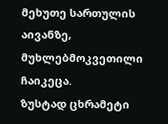მეხუთე სართულის აივანზე, მუხლებმოკვეთილი ჩაიკეცა.
ზუსტად ცხრამეტი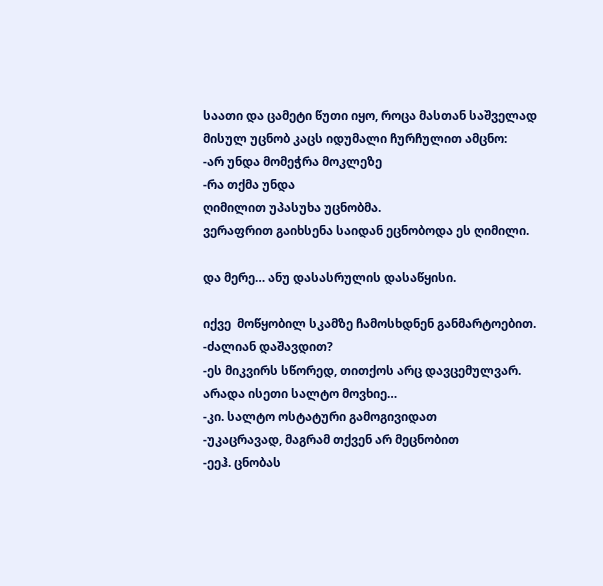საათი და ცამეტი წუთი იყო, როცა მასთან საშველად მისულ უცნობ კაცს იდუმალი ჩურჩულით ამცნო:
-არ უნდა მომეჭრა მოკლეზე
-რა თქმა უნდა
ღიმილით უპასუხა უცნობმა.
ვერაფრით გაიხსენა საიდან ეცნობოდა ეს ღიმილი.

და მერე… ანუ დასასრულის დასაწყისი.

იქვე  მოწყობილ სკამზე ჩამოსხდნენ განმარტოებით.
-ძალიან დაშავდით?
-ეს მიკვირს სწორედ, თითქოს არც დავცემულვარ. არადა ისეთი სალტო მოვხიე…
-კი. სალტო ოსტატური გამოგივიდათ
-უკაცრავად, მაგრამ თქვენ არ მეცნობით
-ეეჰ. ცნობას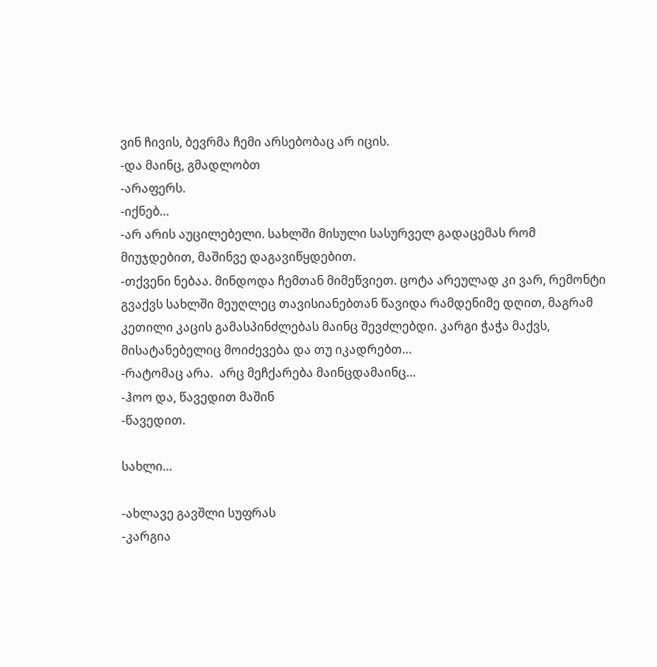ვინ ჩივის, ბევრმა ჩემი არსებობაც არ იცის.
-და მაინც, გმადლობთ
-არაფერს.
-იქნებ…
-არ არის აუცილებელი. სახლში მისული სასურველ გადაცემას რომ მიუჯდებით, მაშინვე დაგავიწყდებით.
-თქვენი ნებაა. მინდოდა ჩემთან მიმეწვიეთ. ცოტა არეულად კი ვარ, რემონტი გვაქვს სახლში მეუღლეც თავისიანებთან წავიდა რამდენიმე დღით, მაგრამ კეთილი კაცის გამასპინძლებას მაინც შევძლებდი. კარგი ჭაჭა მაქვს, მისატანებელიც მოიძევება და თუ იკადრებთ…
-რატომაც არა.  არც მეჩქარება მაინცდამაინც…
-ჰოო და, წავედით მაშინ
-წავედით.

სახლი…

-ახლავე გავშლი სუფრას
-კარგია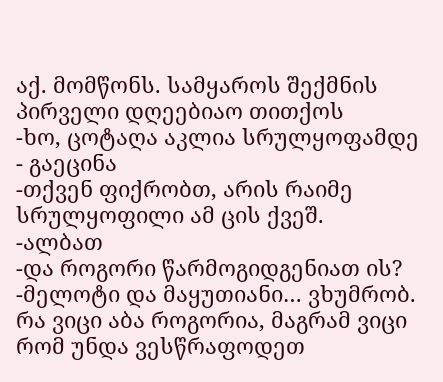აქ. მომწონს. სამყაროს შექმნის პირველი დღეებიაო თითქოს
-ხო, ცოტაღა აკლია სრულყოფამდე - გაეცინა
-თქვენ ფიქრობთ, არის რაიმე სრულყოფილი ამ ცის ქვეშ.
-ალბათ
-და როგორი წარმოგიდგენიათ ის?
-მელოტი და მაყუთიანი… ვხუმრობ. რა ვიცი აბა როგორია, მაგრამ ვიცი რომ უნდა ვესწრაფოდეთ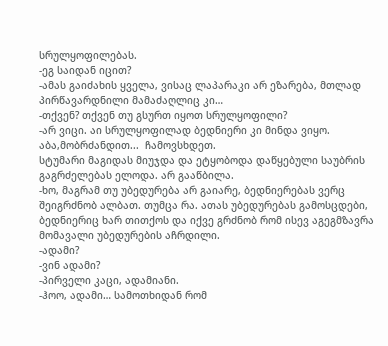სრულყოფილებას.
-ეგ საიდან იცით?
-ამას გაიძახის ყველა, ვისაც ლაპარაკი არ ეზარება, მთლად პირწავარდნილი მამაძაღლიც კი…
-თქვენ? თქვენ თუ გსურთ იყოთ სრულყოფილი?
-არ ვიცი. აი სრულყოფილად ბედნიერი კი მინდა ვიყო.  აბა,მობრძანდით...  ჩამოვსხდეთ.
სტუმარი მაგიდას მიუჯდა და ეტყობოდა დაწყებული საუბრის გაგრძელებას ელოდა. არ გააწბილა.
-ხო, მაგრამ თუ უბედურება არ გაიარე, ბედნიერებას ვერც შეიგრძნობ ალბათ. თუმცა რა. ათას უბედურებას გამოსცდები, ბედნიერიც ხარ თითქოს და იქვე გრძნობ რომ ისევ აგეგმზავრა მომავალი უბედურების აჩრდილი.
-ადამი?
-ვინ ადამი?
-პირველი კაცი, ადამიანი.
-ჰოო, ადამი… სამოთხიდან რომ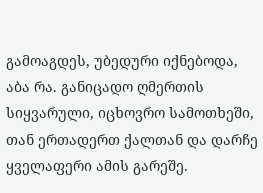გამოაგდეს, უბედური იქნებოდა, აბა რა. განიცადო ღმერთის სიყვარული, იცხოვრო სამოთხეში, თან ერთადერთ ქალთან და დარჩე ყველაფერი ამის გარეშე.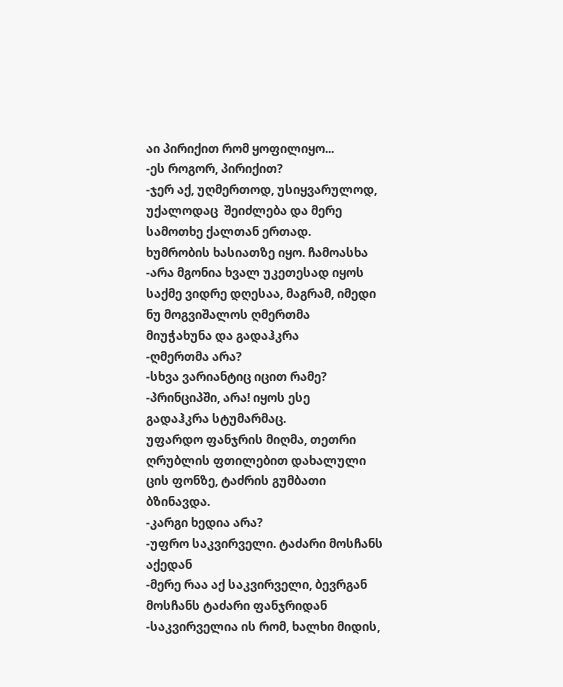აი პირიქით რომ ყოფილიყო...
-ეს როგორ, პირიქით?
-ჯერ აქ, უღმერთოდ, უსიყვარულოდ, უქალოდაც  შეიძლება და მერე სამოთხე ქალთან ერთად.
ხუმრობის ხასიათზე იყო. ჩამოასხა
-არა მგონია ხვალ უკეთესად იყოს საქმე ვიდრე დღესაა, მაგრამ, იმედი ნუ მოგვიშალოს ღმერთმა
მიუჭახუნა და გადაჰკრა
-ღმერთმა არა?
-სხვა ვარიანტიც იცით რამე?
-პრინციპში, არა! იყოს ესე
გადაჰკრა სტუმარმაც.
უფარდო ფანჯრის მიღმა, თეთრი ღრუბლის ფთილებით დახალული ცის ფონზე, ტაძრის გუმბათი ბზინავდა.
-კარგი ხედია არა?
-უფრო საკვირველი. ტაძარი მოსჩანს აქედან
-მერე რაა აქ საკვირველი, ბევრგან მოსჩანს ტაძარი ფანჯრიდან
-საკვირველია ის რომ, ხალხი მიდის,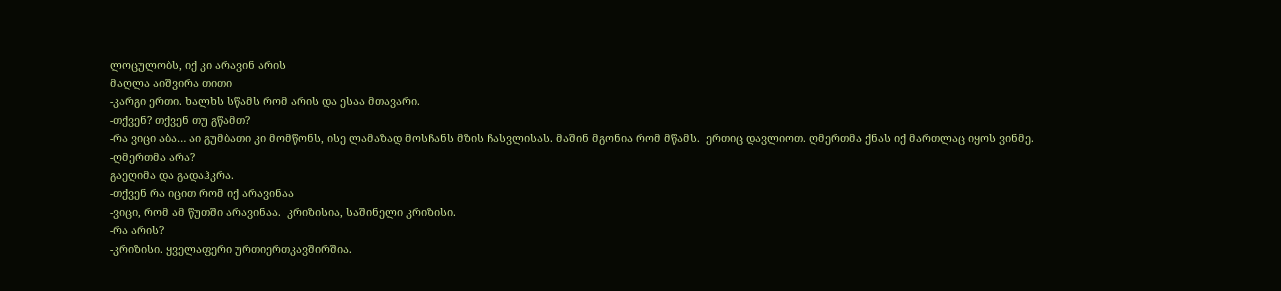ლოცულობს, იქ კი არავინ არის
მაღლა აიშვირა თითი
-კარგი ერთი. ხალხს სწამს რომ არის და ესაა მთავარი.
-თქვენ? თქვენ თუ გწამთ?
-რა ვიცი აბა… აი გუმბათი კი მომწონს, ისე ლამაზად მოსჩანს მზის ჩასვლისას. მაშინ მგონია რომ მწამს.  ერთიც დავლიოთ. ღმერთმა ქნას იქ მართლაც იყოს ვინმე.
-ღმერთმა არა?
გაეღიმა და გადაჰკრა.
-თქვენ რა იცით რომ იქ არავინაა
-ვიცი, რომ ამ წუთში არავინაა.  კრიზისია, საშინელი კრიზისი.
-რა არის?
-კრიზისი. ყველაფერი ურთიერთკავშირშია.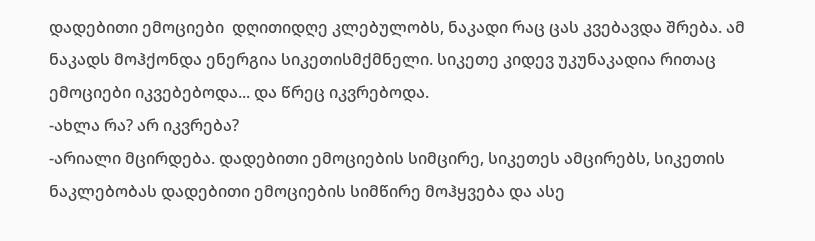დადებითი ემოციები  დღითიდღე კლებულობს, ნაკადი რაც ცას კვებავდა შრება. ამ ნაკადს მოჰქონდა ენერგია სიკეთისმქმნელი. სიკეთე კიდევ უკუნაკადია რითაც ემოციები იკვებებოდა... და წრეც იკვრებოდა.
-ახლა რა? არ იკვრება?
-არიალი მცირდება. დადებითი ემოციების სიმცირე, სიკეთეს ამცირებს, სიკეთის ნაკლებობას დადებითი ემოციების სიმწირე მოჰყვება და ასე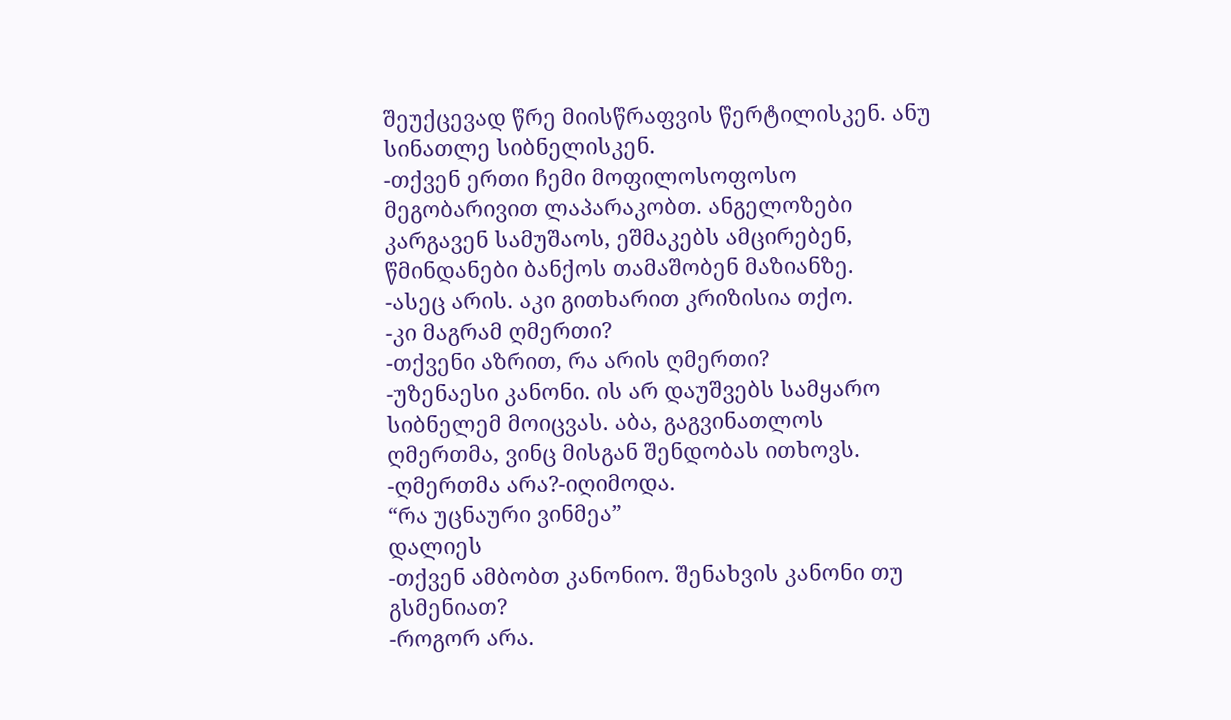შეუქცევად წრე მიისწრაფვის წერტილისკენ. ანუ სინათლე სიბნელისკენ.
-თქვენ ერთი ჩემი მოფილოსოფოსო მეგობარივით ლაპარაკობთ. ანგელოზები კარგავენ სამუშაოს, ეშმაკებს ამცირებენ, წმინდანები ბანქოს თამაშობენ მაზიანზე.
-ასეც არის. აკი გითხარით კრიზისია თქო.
-კი მაგრამ ღმერთი?
-თქვენი აზრით, რა არის ღმერთი?
-უზენაესი კანონი. ის არ დაუშვებს სამყარო სიბნელემ მოიცვას. აბა, გაგვინათლოს ღმერთმა, ვინც მისგან შენდობას ითხოვს.
-ღმერთმა არა?-იღიმოდა.
“რა უცნაური ვინმეა”
დალიეს
-თქვენ ამბობთ კანონიო. შენახვის კანონი თუ გსმენიათ?
-როგორ არა.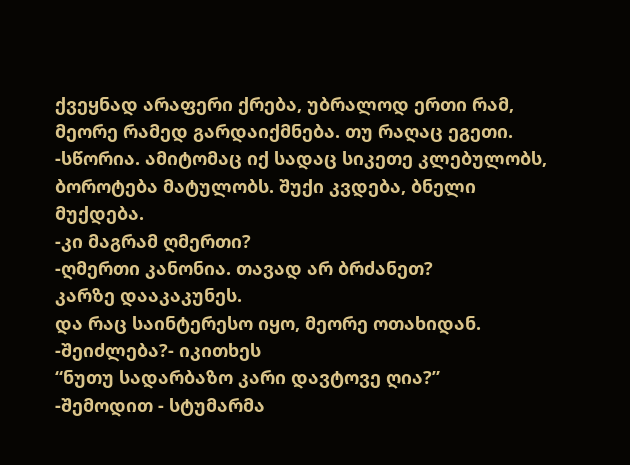ქვეყნად არაფერი ქრება, უბრალოდ ერთი რამ, მეორე რამედ გარდაიქმნება. თუ რაღაც ეგეთი.
-სწორია. ამიტომაც იქ სადაც სიკეთე კლებულობს, ბოროტება მატულობს. შუქი კვდება, ბნელი მუქდება.
-კი მაგრამ ღმერთი?
-ღმერთი კანონია. თავად არ ბრძანეთ?
კარზე დააკაკუნეს.
და რაც საინტერესო იყო, მეორე ოთახიდან.
-შეიძლება?- იკითხეს
“ნუთუ სადარბაზო კარი დავტოვე ღია?”
-შემოდით - სტუმარმა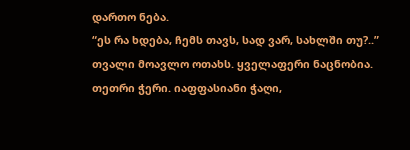დართო ნება.
“ეს რა ხდება, ჩემს თავს, სად ვარ, სახლში თუ?..”
თვალი მოავლო ოთახს. ყველაფერი ნაცნობია. თეთრი ჭერი. იაფფასიანი ჭაღი,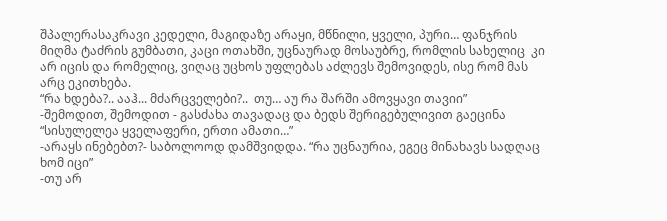შპალერასაკრავი კედელი, მაგიდაზე არაყი, მწნილი, ყველი, პური… ფანჯრის მიღმა ტაძრის გუმბათი, კაცი ოთახში, უცნაურად მოსაუბრე, რომლის სახელიც  კი არ იცის და რომელიც, ვიღაც უცხოს უფლებას აძლევს შემოვიდეს, ისე რომ მას არც ეკითხება.
“რა ხდება?.. ააჰ... მძარცველები?..  თუ… აუ რა შარში ამოვყავი თავიი”
-შემოდით, შემოდით - გასძახა თავადაც და ბედს შერიგებულივით გაეცინა “სისულელეა ყველაფერი, ერთი ამათი…”
-არაყს ინებებთ?- საბოლოოდ დამშვიდდა. “რა უცნაურია, ეგეც მინახავს სადღაც  ხომ იცი”
-თუ არ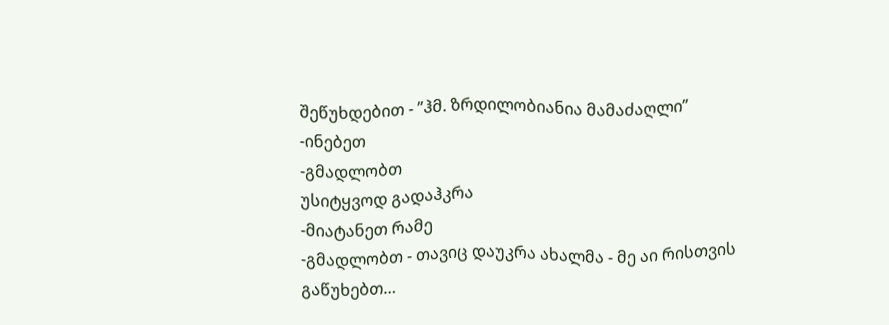შეწუხდებით - ”ჰმ. ზრდილობიანია მამაძაღლი”
-ინებეთ
-გმადლობთ
უსიტყვოდ გადაჰკრა
-მიატანეთ რამე
-გმადლობთ - თავიც დაუკრა ახალმა - მე აი რისთვის გაწუხებთ…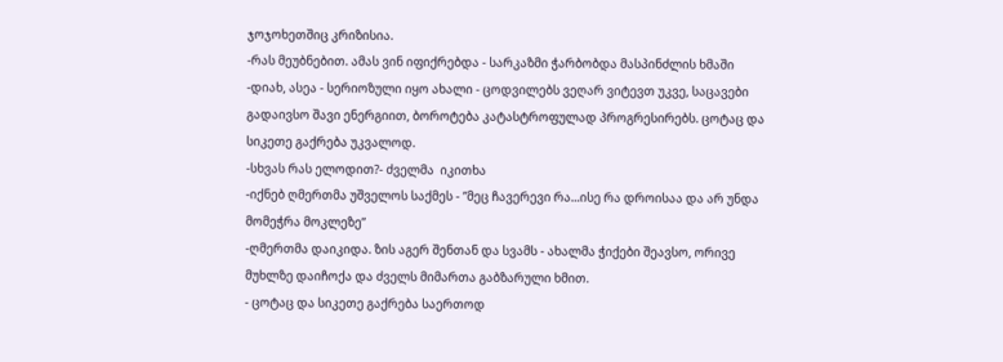ჯოჯოხეთშიც კრიზისია.
-რას მეუბნებით. ამას ვინ იფიქრებდა - სარკაზმი ჭარბობდა მასპინძლის ხმაში
-დიახ, ასეა - სერიოზული იყო ახალი - ცოდვილებს ვეღარ ვიტევთ უკვე, საცავები გადაივსო შავი ენერგიით, ბოროტება კატასტროფულად პროგრესირებს. ცოტაც და სიკეთე გაქრება უკვალოდ.
-სხვას რას ელოდით?- ძველმა  იკითხა
-იქნებ ღმერთმა უშველოს საქმეს - ”მეც ჩავერევი რა...ისე რა დროისაა და არ უნდა მომეჭრა მოკლეზე”
-ღმერთმა დაიკიდა. ზის აგერ შენთან და სვამს - ახალმა ჭიქები შეავსო, ორივე მუხლზე დაიჩოქა და ძველს მიმართა გაბზარული ხმით.
- ცოტაც და სიკეთე გაქრება საერთოდ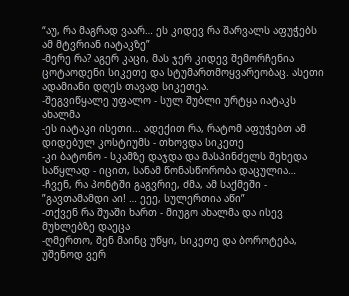“აუ, რა მაგრად ვაარ… ეს კიდევ რა შარვალს აფუჭებს ამ მტვრიან იატაკზე”
-მერე რა? აგერ კაცი, მას ჯერ კიდევ შემორჩენია ცოტაოდენი სიკეთე და სტუმართმოყვარეობაც. ასეთი ადამიანი დღეს თავად სიკეთეა.
-შეგვიწყალე უფალო - სულ შუბლი ურტყა იატაკს ახალმა
-ეს იატაკი ისეთი... ადექით რა, რატომ აფუჭებთ ამ დიდებულ კოსტიუმს - თხოვდა სიკეთე
-კი ბატონო - სკამზე დაჯდა და მასპინძელს შეხედა საწყლად - იცით, სანამ წონასწორობა დაცულია…
-ჩვენ, რა პონტში გაგვრიე, ძმა, ამ საქმეში - ”გავთამამდი აი! … ეეე, სულერთია აწი”
-თქვენ რა შუაში ხართ - მიუგო ახალმა და ისევ მუხლებზე დაეცა
-ღმერთო, შენ მაინც უწყი, სიკეთე და ბოროტება, უშენოდ ვერ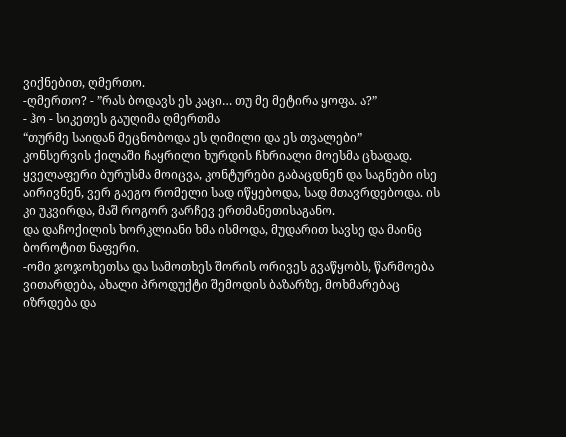ვიქნებით, ღმერთო.
-ღმერთო? - ”რას ბოდავს ეს კაცი… თუ მე მეტირა ყოფა. ა?”
- ჰო - სიკეთეს გაუღიმა ღმერთმა
“თურმე საიდან მეცნობოდა ეს ღიმილი და ეს თვალები”
კონსერვის ქილაში ჩაყრილი ხურდის ჩხრიალი მოესმა ცხადად.  ყველაფერი ბურუსმა მოიცვა, კონტურები გაბაცდნენ და საგნები ისე აირივნენ, ვერ გაეგო რომელი სად იწყებოდა, სად მთავრდებოდა. ის კი უკვირდა, მაშ როგორ ვარჩევ ერთმანეთისაგანო.
და დაჩოქილის ხორკლიანი ხმა ისმოდა, მუდარით სავსე და მაინც ბოროტით ნაფერი.
-ომი ჯოჯოხეთსა და სამოთხეს შორის ორივეს გვაწყობს, წარმოება ვითარდება, ახალი პროდუქტი შემოდის ბაზარზე, მოხმარებაც იზრდება და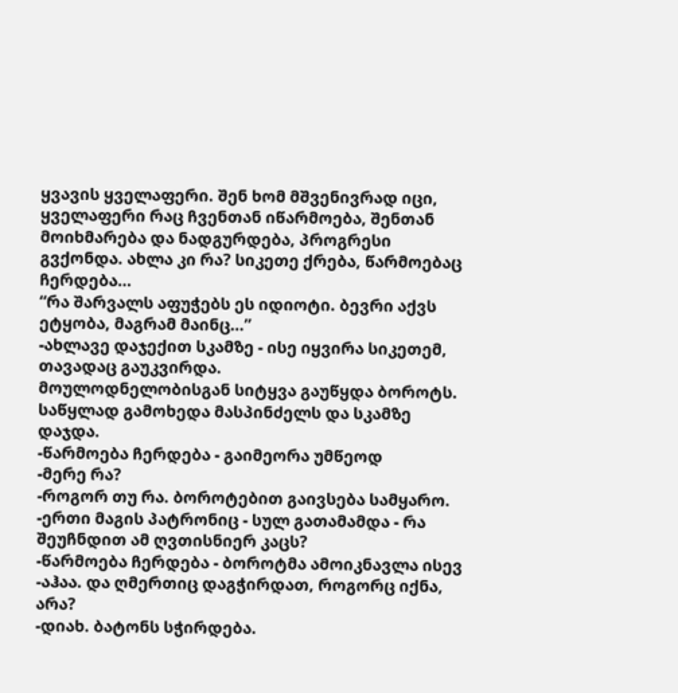ყვავის ყველაფერი. შენ ხომ მშვენივრად იცი, ყველაფერი რაც ჩვენთან იწარმოება, შენთან მოიხმარება და ნადგურდება, პროგრესი გვქონდა. ახლა კი რა? სიკეთე ქრება, წარმოებაც ჩერდება…
“რა შარვალს აფუჭებს ეს იდიოტი. ბევრი აქვს ეტყობა, მაგრამ მაინც…”
-ახლავე დაჯექით სკამზე - ისე იყვირა სიკეთემ, თავადაც გაუკვირდა.
მოულოდნელობისგან სიტყვა გაუწყდა ბოროტს. საწყლად გამოხედა მასპინძელს და სკამზე დაჯდა.
-წარმოება ჩერდება - გაიმეორა უმწეოდ
-მერე რა?
-როგორ თუ რა. ბოროტებით გაივსება სამყარო.
-ერთი მაგის პატრონიც - სულ გათამამდა - რა შეუჩნდით ამ ღვთისნიერ კაცს?
-წარმოება ჩერდება - ბოროტმა ამოიკნავლა ისევ
-აჰაა. და ღმერთიც დაგჭირდათ, როგორც იქნა, არა?
-დიახ. ბატონს სჭირდება.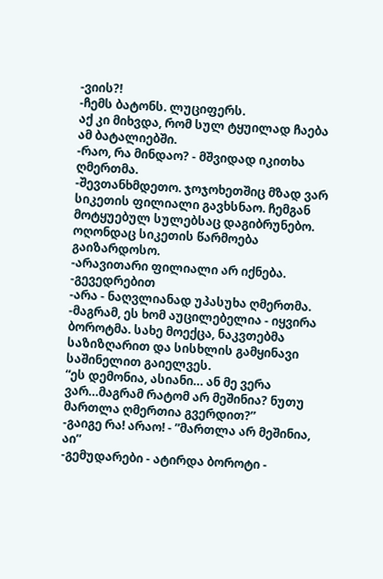-ვიის?!
-ჩემს ბატონს. ლუციფერს.
აქ კი მიხვდა, რომ სულ ტყუილად ჩაება ამ ბატალიებში.
-რაო, რა მინდაო? - მშვიდად იკითხა ღმერთმა.
-შევთანხმდეთო. ჯოჯოხეთშიც მზად ვარ სიკეთის ფილიალი გავხსნაო. ჩემგან მოტყუებულ სულებსაც დაგიბრუნებო. ოღონდაც სიკეთის წარმოება გაიზარდოსო.
-არავითარი ფილიალი არ იქნება.
-გევედრებით
-არა - ნაღვლიანად უპასუხა ღმერთმა.
-მაგრამ, ეს ხომ აუცილებელია - იყვირა ბოროტმა. სახე მოექცა, ნაკვთებმა საზიზღარით და სისხლის გამყინავი საშინელით გაიელვეს.
“ეს დემონია, ასიანი… ან მე ვერა ვარ…მაგრამ რატომ არ მეშინია? ნუთუ მართლა ღმერთია გვერდით?”
-გაიგე რა! არაო! - ”მართლა არ მეშინია, აი”
-გემუდარები - ატირდა ბოროტი -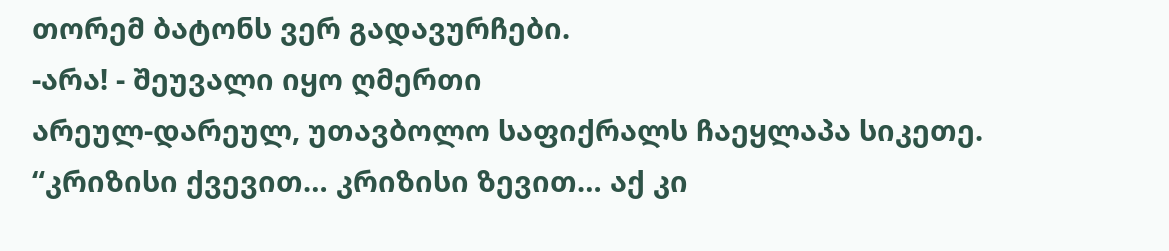თორემ ბატონს ვერ გადავურჩები.
-არა! - შეუვალი იყო ღმერთი
არეულ-დარეულ, უთავბოლო საფიქრალს ჩაეყლაპა სიკეთე.
“კრიზისი ქვევით… კრიზისი ზევით… აქ კი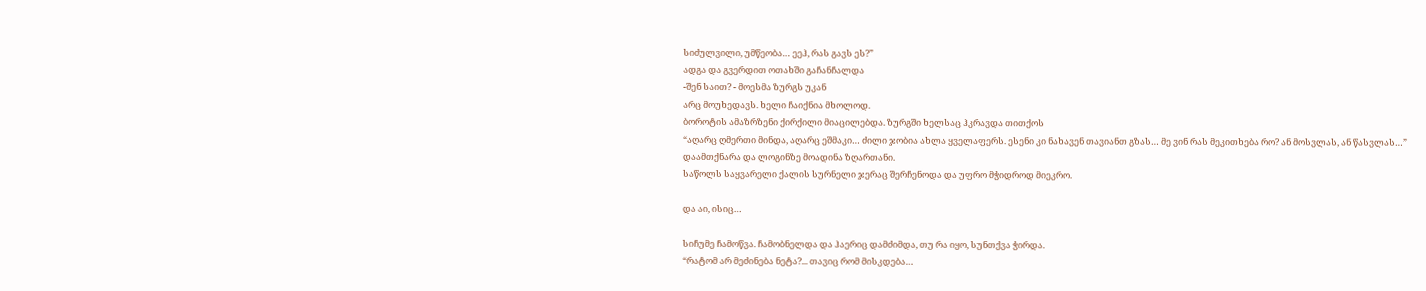სიძულვილი, უმწეობა… ეეჰ, რას გავს ეს?”
ადგა და გვერდით ოთახში გაჩანჩალდა
-შენ საით? - მოესმა ზურგს უკან
არც მოუხედავს. ხელი ჩაიქნია მხოლოდ.
ბოროტის ამაზრზენი ქირქილი მიაცილებდა. ზურგში ხელსაც ჰკრავდა თითქოს
“აღარც ღმერთი მინდა, აღარც ეშმაკი… ძილი ჯობია ახლა ყველაფერს. ესენი კი ნახავენ თავიანთ გზას… მე ვინ რას მეკითხება რო? ან მოსვლას, ან წასვლას…”
დაამთქნარა და ლოგინზე მოადინა ზღართანი.
საწოლს საყვარელი ქალის სურნელი ჯერაც შერჩენოდა და უფრო მჭიდროდ მიეკრო.

და აი, ისიც…

სიჩუმე ჩამოწვა. ჩამობნელდა და ჰაერიც დამძიმდა, თუ რა იყო, სუნთქვა ჭირდა.
“რატომ არ მეძინება ნეტა?... თავიც რომ მისკდება…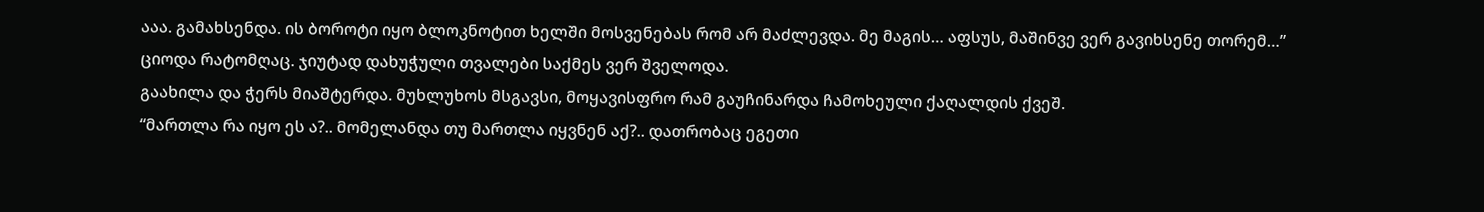ააა. გამახსენდა. ის ბოროტი იყო ბლოკნოტით ხელში მოსვენებას რომ არ მაძლევდა. მე მაგის… აფსუს, მაშინვე ვერ გავიხსენე თორემ…”
ციოდა რატომღაც. ჯიუტად დახუჭული თვალები საქმეს ვერ შველოდა.
გაახილა და ჭერს მიაშტერდა. მუხლუხოს მსგავსი, მოყავისფრო რამ გაუჩინარდა ჩამოხეული ქაღალდის ქვეშ.
“მართლა რა იყო ეს ა?.. მომელანდა თუ მართლა იყვნენ აქ?.. დათრობაც ეგეთი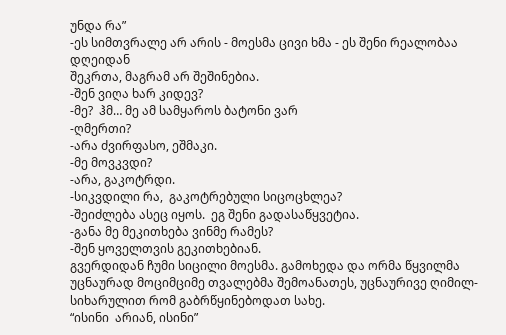უნდა რა”
-ეს სიმთვრალე არ არის - მოესმა ცივი ხმა - ეს შენი რეალობაა დღეიდან
შეკრთა, მაგრამ არ შეშინებია.
-შენ ვიღა ხარ კიდევ?
-მე?  ჰმ… მე ამ სამყაროს ბატონი ვარ
-ღმერთი?
-არა ძვირფასო, ეშმაკი.
-მე მოვკვდი?
-არა, გაკოტრდი.
-სიკვდილი რა,  გაკოტრებული სიცოცხლეა?
-შეიძლება ასეც იყოს.  ეგ შენი გადასაწყვეტია.
-განა მე მეკითხება ვინმე რამეს?
-შენ ყოველთვის გეკითხებიან.
გვერდიდან ჩუმი სიცილი მოესმა. გამოხედა და ორმა წყვილმა უცნაურად მოციმციმე თვალებმა შემოანათეს, უცნაურივე ღიმილ-სიხარულით რომ გაბრწყინებოდათ სახე.
“ისინი  არიან, ისინი”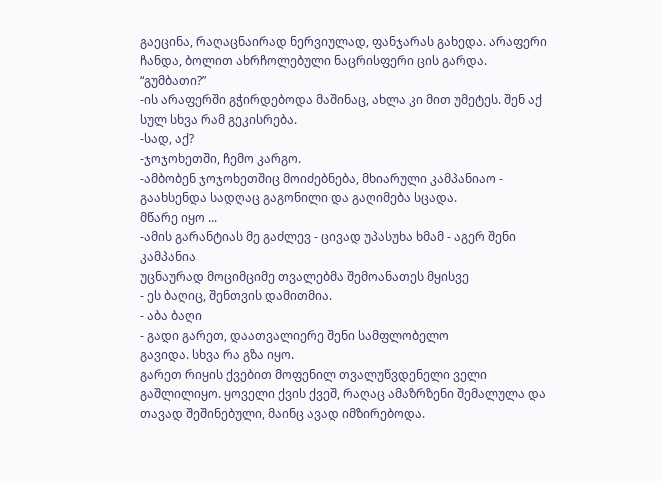გაეცინა, რაღაცნაირად ნერვიულად, ფანჯარას გახედა. არაფერი ჩანდა, ბოლით ახრჩოლებული ნაცრისფერი ცის გარდა.
“გუმბათი?”
-ის არაფერში გჭირდებოდა მაშინაც, ახლა კი მით უმეტეს. შენ აქ სულ სხვა რამ გეკისრება.
-სად, აქ?
-ჯოჯოხეთში, ჩემო კარგო.
-ამბობენ ჯოჯოხეთშიც მოიძებნება, მხიარული კამპანიაო - გაახსენდა სადღაც გაგონილი და გაღიმება სცადა.
მწარე იყო ...
-ამის გარანტიას მე გაძლევ - ცივად უპასუხა ხმამ - აგერ შენი კამპანია
უცნაურად მოციმციმე თვალებმა შემოანათეს მყისვე
- ეს ბაღიც, შენთვის დამითმია.
- აბა ბაღი
- გადი გარეთ, დაათვალიერე შენი სამფლობელო
გავიდა. სხვა რა გზა იყო.
გარეთ რიყის ქვებით მოფენილ თვალუწვდენელი ველი გაშლილიყო. ყოველი ქვის ქვეშ, რაღაც ამაზრზენი შემალულა და თავად შეშინებული, მაინც ავად იმზირებოდა.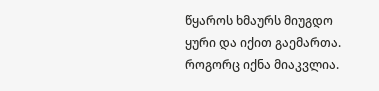წყაროს ხმაურს მიუგდო ყური და იქით გაემართა. როგორც იქნა მიაკვლია.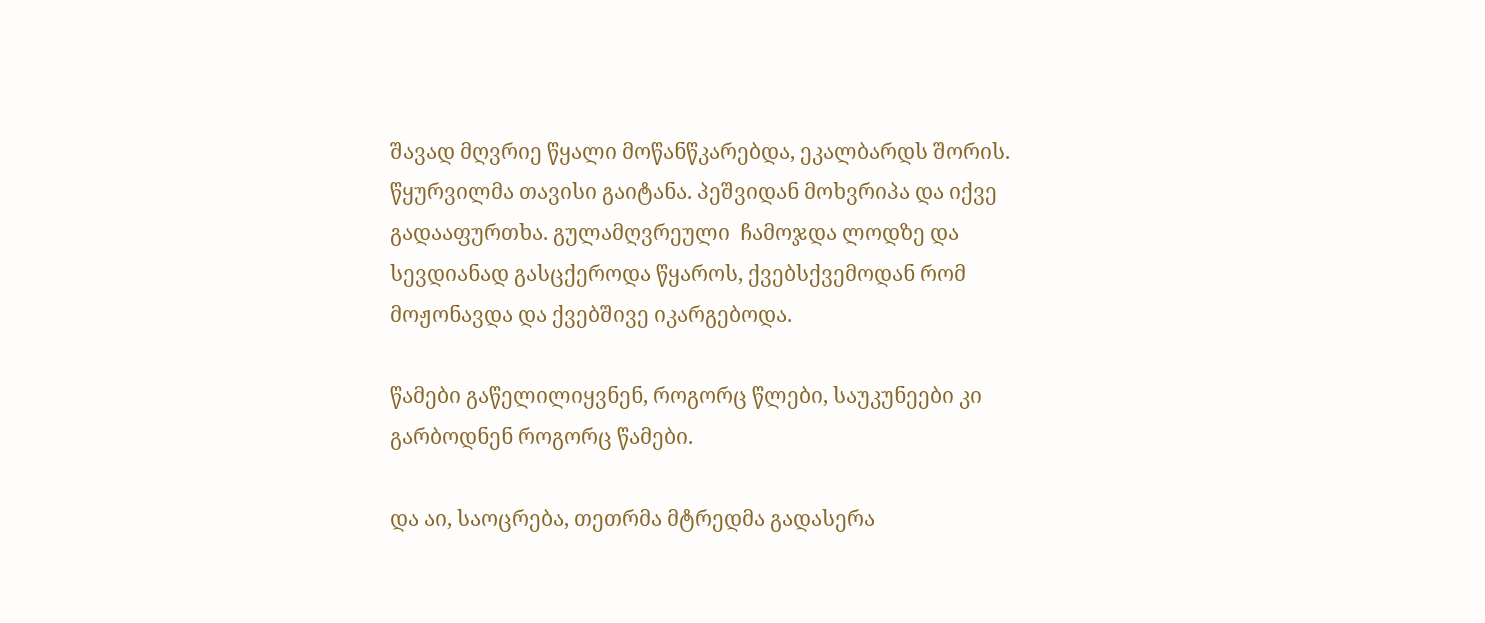შავად მღვრიე წყალი მოწანწკარებდა, ეკალბარდს შორის. წყურვილმა თავისი გაიტანა. პეშვიდან მოხვრიპა და იქვე გადააფურთხა. გულამღვრეული  ჩამოჯდა ლოდზე და სევდიანად გასცქეროდა წყაროს, ქვებსქვემოდან რომ მოჟონავდა და ქვებშივე იკარგებოდა.

წამები გაწელილიყვნენ, როგორც წლები, საუკუნეები კი გარბოდნენ როგორც წამები.

და აი, საოცრება, თეთრმა მტრედმა გადასერა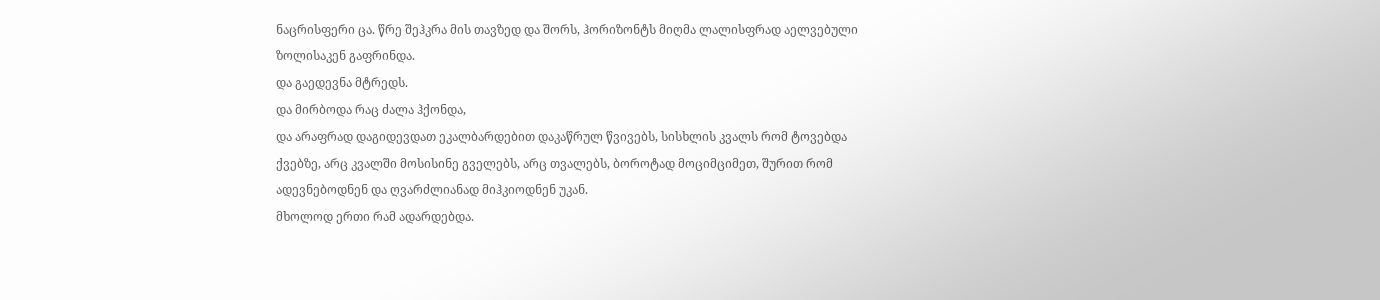ნაცრისფერი ცა. წრე შეჰკრა მის თავზედ და შორს, ჰორიზონტს მიღმა ლალისფრად აელვებული ზოლისაკენ გაფრინდა.
და გაედევნა მტრედს.
და მირბოდა რაც ძალა ჰქონდა,
და არაფრად დაგიდევდათ ეკალბარდებით დაკაწრულ წვივებს, სისხლის კვალს რომ ტოვებდა ქვებზე, არც კვალში მოსისინე გველებს, არც თვალებს, ბოროტად მოციმციმეთ, შურით რომ ადევნებოდნენ და ღვარძლიანად მიჰკიოდნენ უკან.
მხოლოდ ერთი რამ ადარდებდა.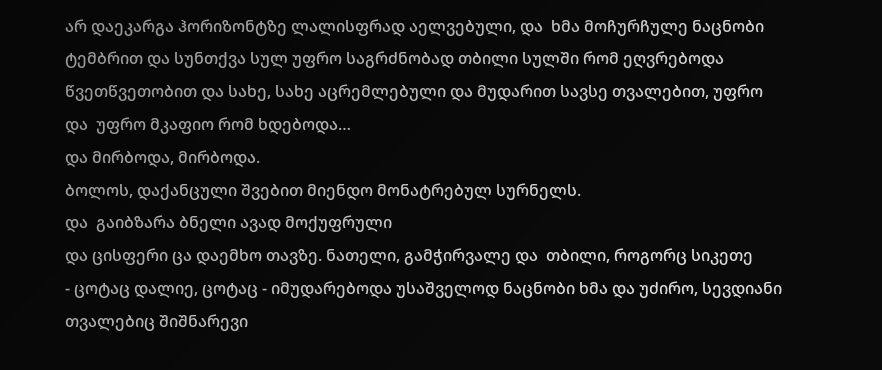არ დაეკარგა ჰორიზონტზე ლალისფრად აელვებული, და  ხმა მოჩურჩულე ნაცნობი ტემბრით და სუნთქვა სულ უფრო საგრძნობად თბილი სულში რომ ეღვრებოდა წვეთწვეთობით და სახე, სახე აცრემლებული და მუდარით სავსე თვალებით, უფრო და  უფრო მკაფიო რომ ხდებოდა…
და მირბოდა, მირბოდა.
ბოლოს, დაქანცული შვებით მიენდო მონატრებულ სურნელს.
და  გაიბზარა ბნელი ავად მოქუფრული
და ცისფერი ცა დაემხო თავზე. ნათელი, გამჭირვალე და  თბილი, როგორც სიკეთე
- ცოტაც დალიე, ცოტაც - იმუდარებოდა უსაშველოდ ნაცნობი ხმა და უძირო, სევდიანი თვალებიც შიშნარევი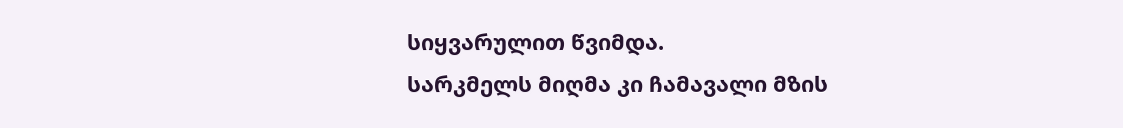სიყვარულით წვიმდა.
სარკმელს მიღმა კი ჩამავალი მზის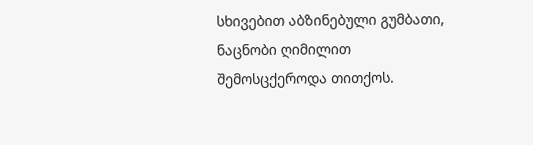სხივებით აბზინებული გუმბათი, ნაცნობი ღიმილით შემოსცქეროდა თითქოს.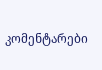კომენტარები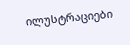ილუსტრაციები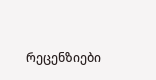რეცენზიები